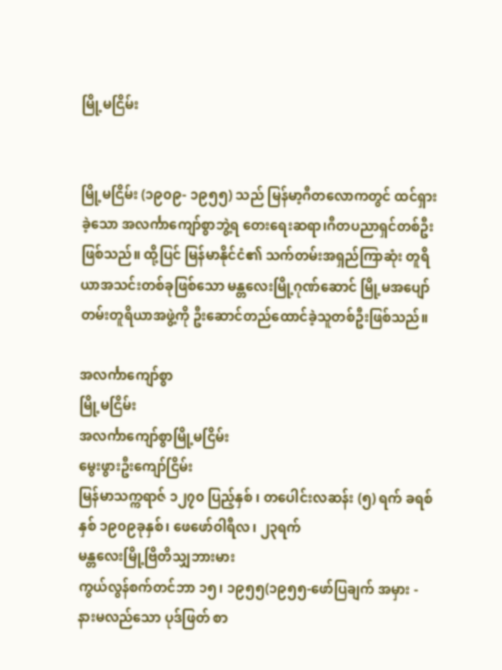မြို့မငြိမ်း


မြို့မငြိမ်း (၁၉၀၉- ၁၉၅၅) သည် မြန်မာ့ဂီတလောကတွင် ထင်ရှားခဲ့သော အလင်္ကာကျော်စွာဘွဲ့ရ တေးရေးဆရာ၊ဂီတပညာရှင်တစ်ဦး ဖြစ်သည်။ ထို့ပြင် မြန်မာနိုင်ငံ၏ သက်တမ်းအရှည်ကြာဆုံး တူရိယာအသင်းတစ်ခုဖြစ်သော မန္တလေးမြို့ဂုဏ်ဆောင် မြို့မအပျော်တမ်းတူရိယာအဖွဲ့ကို ဦးဆောင်တည်ထောင်ခဲ့သူတစ်ဦးဖြစ်သည်။

အလင်္ကာကျော်စွာ
မြို့မငြိမ်း
အလင်္ကာကျော်စွာမြို့မငြိမ်း
မွေးဖွားဦးကျော်ငြိမ်း
မြန်မာသက္ကရာဇ် ၁၂၇၀ ပြည့်နှစ် ၊ တပေါင်းလဆန်း (၅) ရက် ခရစ်နှစ် ၁၉၀၉ခုနှစ်၊ ဖေဖော်ဝါရီလ၊ ၂၃ရက်
မန္တလေးမြို့ဗြိတိသျှဘားမား
ကွယ်လွန်စက်တင်ဘာ ၁၅၊ ၁၉၅၅(၁၉၅၅-ဖော်ပြချက် အမှား - နားမလည်သော ပုဒ်ဖြတ် စာ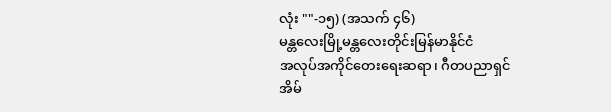လုံး ""-၁၅) (အသက် ၄၆)
မန္တလေးမြို့မန္တလေးတိုင်းမြန်မာနိုင်ငံ
အလုပ်အကိုင်တေးရေးဆရာ၊ ဂီတပညာရှင်
အိမ်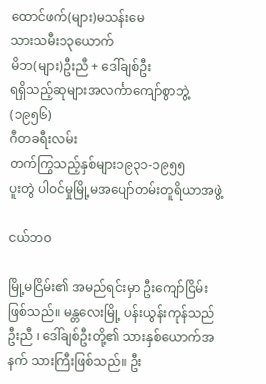ထောင်ဖက်(များ)မသန်းမေ
သားသမီး၁၃ယောက်
မိဘ(များ)ဦးညီ + ဒေါ်ချစ်ဦး
ရရှိသည့်ဆုများအလင်္ကာကျော်စွာဘွဲ့(၁၉၅၆)
ဂီတခရီးလမ်း
တက်ကြွသည့်နှစ်များ၁၉၃၁-၁၉၅၅
ပူးတွဲ ပါဝင်မှုမြို့မအပျော်တမ်းတူရိယာအဖွဲ့

ငယ်ဘဝ

မြို့မငြိမ်း၏ အမည်ရင်းမှာ ဦးကျော်ငြိမ်းဖြစ်သည်။ မန္တလေးမြို့ ပန်းယွန်းကုန်သည် ဦးညီ ၊ ဒေါ်ချစ်ဦးတို့၏ သားနှစ်ယောက်အနက် သားကြီးဖြစ်သည်။ ဦး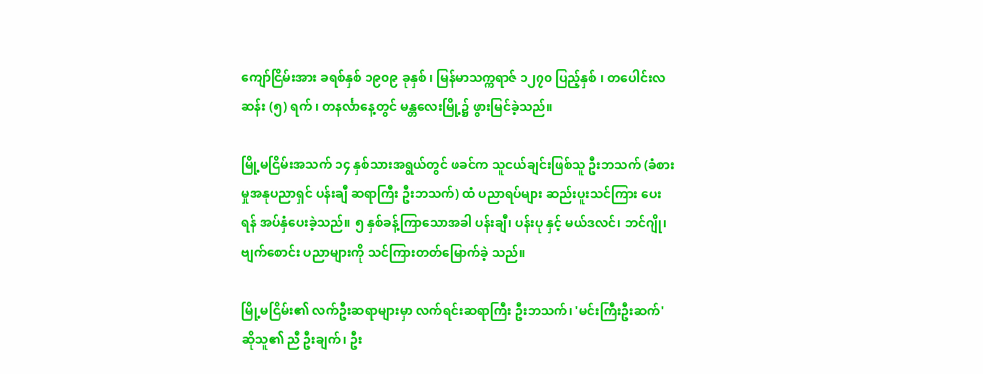ကျော်ငြိမ်းအား ခရစ်နှစ် ၁၉၀၉ ခုနှစ် ၊ မြန်မာသက္ကရာဇ် ၁၂၇၀ ပြည့်နှစ် ၊ တပေါင်းလဆန်း (၅) ရက် ၊ တနင်္လာနေ့တွင် မန္တလေးမြို့၌ ဖွားမြင်ခဲ့သည်။

မြို့မငြိမ်းအသက် ၁၄ နှစ်သားအရွယ်တွင် ဖခင်က သူငယ်ချင်းဖြစ်သူ ဦးဘသက် (ခံစားမှုအနုပညာရှင် ပန်းချီ ဆရာကြီး ဦးဘသက်) ထံ ပညာရပ်များ ဆည်းပူးသင်ကြား ပေးရန် အပ်နှံပေးခဲ့သည်။ ၅ နှစ်ခန့်ကြာသောအခါ ပန်းချီ၊ ပန်းပု နှင့် မယ်ဒလင်၊ ဘင်ဂျို၊ ဗျက်စောင်း ပညာများကို သင်ကြားတတ်မြောက်ခဲ့ သည်။

မြို့မငြိမ်း၏ လက်ဦးဆရာများမှာ လက်ရင်းဆရာကြီး ဦးဘသက်၊ 'မင်းကြီးဦးဆက်' ဆိုသူ၏ ညီ ဦးချက်၊ ဦး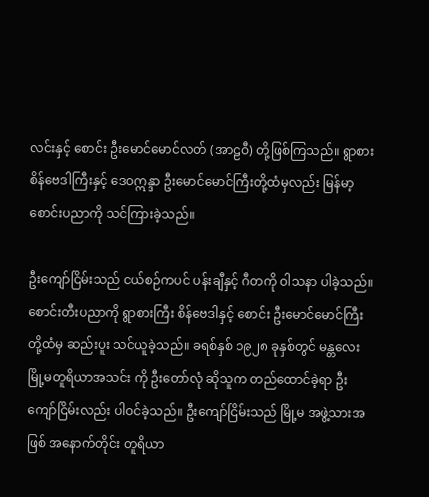လင်းနှင့် စောင်း ဦးမောင်မောင်လတ် (အာဠဝီ) တို့ဖြစ်ကြသည်။ ရွာစားစိန်ဗေဒါကြီးနှင့် ဒေဝဣန္ဒာ ဦးမောင်မောင်ကြီးတို့ထံမှလည်း မြန်မာ့စောင်းပညာကို သင်ကြားခဲ့သည်။

ဦးကျော်ငြိမ်းသည် ငယ်စဉ်ကပင် ပန်းချီနှင့် ဂီတကို ဝါသနာ ပါခဲ့သည်။ စောင်းတီးပညာကို ရွာစားကြီး စိန်ဗေဒါနှင့် စောင်း ဦးမောင်မောင်ကြီး တို့ထံမှ ဆည်းပူး သင်ယူခဲ့သည်။ ခရစ်နှစ် ၁၉၂၈ ခုနှစ်တွင် မန္တလေးမြို့မတူရိယာအသင်း ကို ဦးတော်လုံ ဆိုသူက တည်ထောင်ခဲ့ရာ ဦးကျော်ငြိမ်းလည်း ပါဝင်ခဲ့သည်။ ဦးကျော်ငြိမ်းသည် မြို့မ အဖွဲ့သားအဖြစ် အနောက်တိုင်း တူရိယာ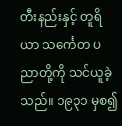တီးနည်းနှင့် တူရိယာ သင်္ကေတ ပညာတို့ကို သင်ယူခဲ့သည်။ ၁၉၃၁ မှစ၍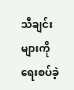သီချင်းများကို ရေးစပ်ခဲ့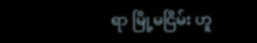ရာ မြို့မငြိမ်း ဟူ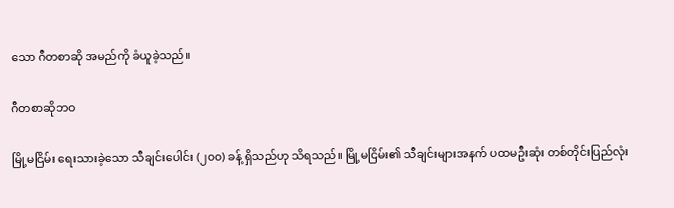သော ဂီတစာဆို အမည်ကို ခံယူခဲ့သည်။

ဂီတစာဆိုဘဝ

မြို့မငြိမ်း ရေးသားခဲ့သော သီချင်းပေါင်း (၂၀၀) ခန့် ရှိသည်ဟု သိရသည်။ မြို့မငြိမ်း၏ သီချင်းများအနက် ပထမဦးဆုံး တစ်တိုင်းပြည်လုံး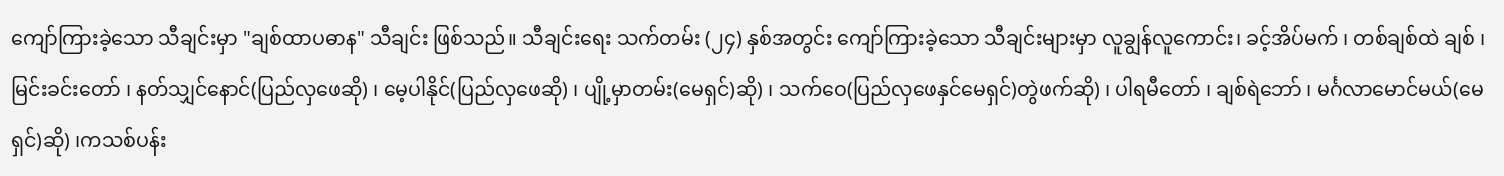ကျော်ကြားခဲ့သော သီချင်းမှာ "ချစ်ထာပဓာန" သီချင်း ဖြစ်သည်။ သီချင်းရေး သက်တမ်း (၂၄) နှစ်အတွင်း ကျော်ကြားခဲ့သော သီချင်းများမှာ လူချွန်လူကောင်း၊ ခင့်အိပ်မက် ၊ တစ်ချစ်ထဲ ချစ် ၊ မြင်းခင်းတော် ၊ နတ်သျှင်နောင်(ပြည်လှဖေဆို) ၊ မေ့ပါနိုင်(ပြည်လှဖေဆို) ၊ ပျို့မှာတမ်း(မေရှင်)ဆို) ၊ သက်ဝေ(ပြည်လှဖေနှင်မေရှင်)တွဲဖက်ဆို) ၊ ပါရမီတော် ၊ ချစ်ရဲဘော် ၊ မင်္ဂလာမောင်မယ်(မေရှင်)ဆို) ၊ကသစ်ပန်း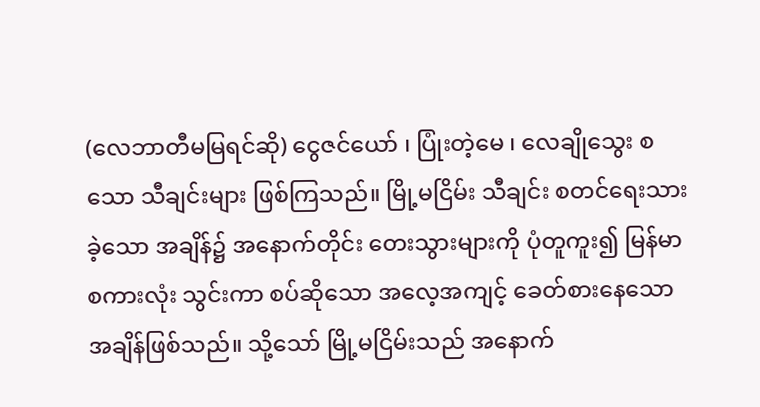(လေဘာတီမမြရင်ဆို) ငွေဇင်ယော် ၊ ပြုံးတဲ့မေ ၊ လေချိုသွေး စသော သီချင်းများ ဖြစ်ကြသည်။ မြို့မငြိမ်း သီချင်း စတင်ရေးသားခဲ့သော အချိန်၌ အနောက်တိုင်း တေးသွားများကို ပုံတူကူး၍ မြန်မာစကားလုံး သွင်းကာ စပ်ဆိုသော အလေ့အကျင့် ခေတ်စားနေသော အချိန်ဖြစ်သည်။ သို့သော် မြို့မငြိမ်းသည် အနောက်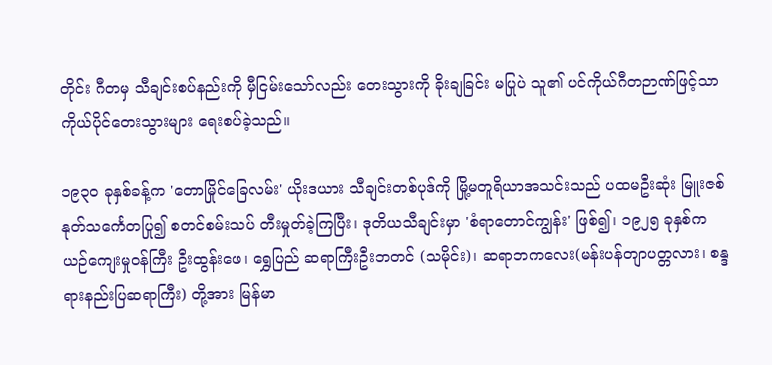တိုင်း ဂီတမှ သီချင်းစပ်နည်းကို မှီငြမ်းသော်လည်း တေးသွားကို ခိုးချခြင်း မပြုပဲ သူ၏ ပင်ကိုယ်ဂီတဉာဏ်ဖြင့်သာ ကိုယ်ပိုင်တေးသွားများ ရေးစပ်ခဲ့သည်။

၁၉၃ဝ ခုနှစ်ခန့်က 'တောမြိုင်ခြေလမ်း' ယိုးဒယား သီချင်းတစ်ပုဒ်ကို မြို့မတူရိယာအသင်းသည် ပထမဦးဆုံး မြူးဇစ်နုတ်သင်္ကေတပြု၍ စတင်စမ်းသပ် တီးမှုတ်ခဲ့ကြပြီး၊ ဒုတိယသီချင်းမှာ 'စံရာတောင်ကျွန်း' ဖြစ်၍၊ ၁၉၂၅ ခုနှစ်က ယဉ်ကျေးမှုဝန်ကြီး ဦးထွန်းဖေ၊ ရွှေပြည် ဆရာကြီးဦးဘတင် (သမိုင်း)၊ ဆရာဘကလေး(မန်းပန်တျာပတ္တလား၊ စန္ဒရားနည်းပြဆရာကြီး) တို့အား မြန်မာ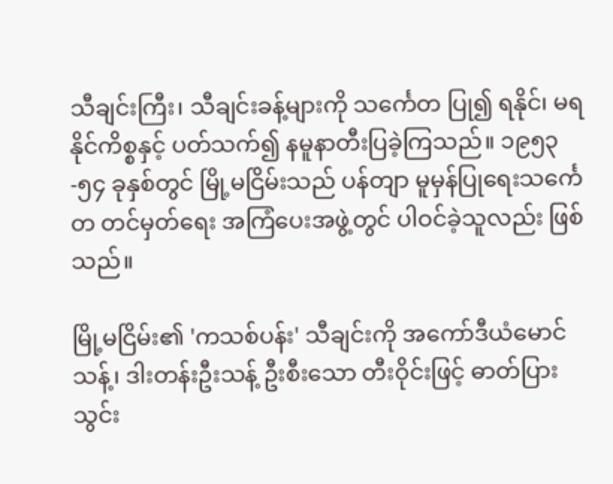သီချင်းကြီး၊ သီချင်းခန့်များကို သင်္ကေတ ပြု၍ ရနိုင်၊ မရနိုင်ကိစ္စနှင့် ပတ်သက်၍ နမူနာတီးပြခဲ့ကြသည်။ ၁၉၅၃-၅၄ ခုနှစ်တွင် မြို့မငြိမ်းသည် ပန်တျာ မူမှန်ပြုရေးသင်္ကေတ တင်မှတ်ရေး အကြံပေးအဖွဲ့တွင် ပါဝင်ခဲ့သူလည်း ဖြစ်သည်။

မြို့မငြိမ်း၏ 'ကသစ်ပန်း' သီချင်းကို အကော်ဒီယံမောင်သန့်၊ ဒါးတန်းဦးသန့် ဦးစီးသော တီးဝိုင်းဖြင့် ဓာတ်ပြားသွင်း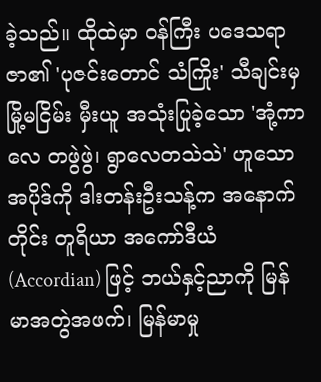ခဲ့သည်။ ထိုထဲမှာ ဝန်ကြီး ပဒေသရာဇာ၏ 'ပုဇင်းတောင် သံကြိုး' သီချင်းမှ မြို့မငြိမ်း မှီးယူ အသုံးပြုခဲ့သော 'အုံ့ကာလေ တဖွဲဖွဲ၊ ရွာလေတသဲသဲ' ဟူသော အပိုဒ်ကို ဒါးတန်းဦးသန့်က အနောက်တိုင်း တူရိယာ အကော်ဒီယံ (Accordian) ဖြင့် ဘယ်နှင့်ညာကို မြန်မာအတွဲအဖက်၊ မြန်မာမှု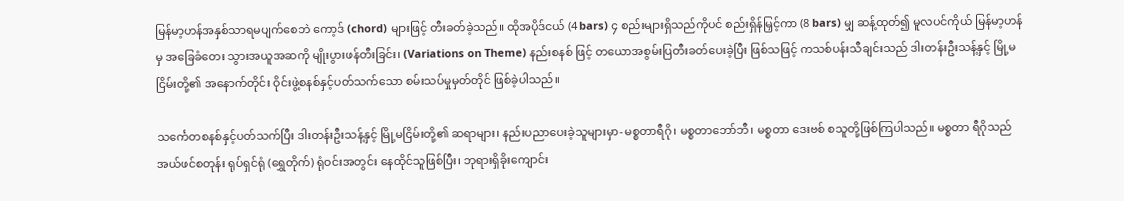မြန်မာ့ဟန်အနှစ်သာရမပျက်စေဘဲ ကော့ဒ် (chord) များဖြင့် တီးခတ်ခဲ့သည်။ ထိုအပိုဒ်ငယ် (4 bars) ၄ စည်းများရှိသည်ကိုပင် စည်းရှိန်မြှင့်ကာ (8 bars) မျှ ဆန့်ထုတ်၍ မူလပင်ကိုယ် မြန်မာ့ဟန်မှ အခြေခံတေး သွားအယူအဆကို မျိုးပွားဖန်တီးခြင်း၊ (Variations on Theme) နည်းစနစ် ဖြင့် တယောအစွမ်းပြတီးခတ်ပေးခဲ့ပြီး ဖြစ်သဖြင့် ကသစ်ပန်းသီချင်းသည် ဒါးတန်းဦးသန့်နှင့် မြို့မငြိမ်းတို့၏ အနောက်တိုင်း ဝိုင်းဖွဲ့စနစ်နှင့်ပတ်သက်သော စမ်းသပ်မှုမှတ်တိုင် ဖြစ်ခဲ့ပါသည်။

သင်္ကေတစနစ်နှင့်ပတ်သက်ပြီး ဒါးတန်းဦးသန့်နှင့် မြို့မငြိမ်းတို့၏ ဆရာများ၊ နည်းပညာပေးခဲ့သူများမှာ-မစ္စတာရီဂို၊ မစ္စတာဘော်ဘီ၊ မစ္စတာ ဒေးဗစ် စသူတို့ဖြစ်ကြပါသည်။ မစ္စတာ ရီဂိုသည် အယ်ဖင်စတုန်း ရုပ်ရှင်ရုံ (ရွှေတိုက်) ရုံဝင်းအတွင်း နေထိုင်သူဖြစ်ပြီး၊ ဘုရားရှိခိုးကျောင်း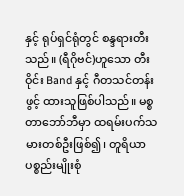နှင့် ရုပ်ရှင်ရုံတွင် စန္ဒရားတီးသည်။ (ရီဂိုဗင်)ဟူသော တီးဝိုင်း Band နှင့် ဂီတသင်တန်းဖွင့် ထားသူဖြစ်ပါသည်။ မစ္စတာဘော်ဘီမှာ ထရမ်းပက်သမားတစ်ဦးဖြစ်၍၊ တူရိယာ ပစ္စည်းမျိုးစုံ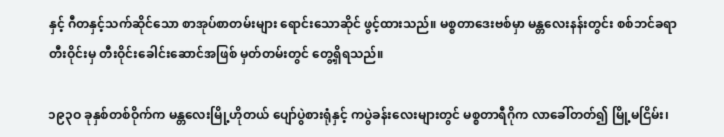နှင့် ဂီတနှင့်သက်ဆိုင်သော စာအုပ်စာတမ်းများ ရောင်းသောဆိုင် ဖွင့်ထားသည်။ မစ္စတာဒေးဗစ်မှာ မန္တလေးနန်းတွင်း စစ်ဘင်ခရာတီးဝိုင်းမှ တီးဝိုင်းခေါင်းဆောင်အဖြစ် မှတ်တမ်းတွင် တွေ့ရှိရသည်။

၁၉၃ဝ ခုနှစ်တစ်ဝိုက်က မန္တလေးမြို့ဟိုတယ် ပျော်ပွဲစားရုံနှင့် ကပွဲခန်းလေးများတွင် မစ္စတာရီဂိုက လာခေါ်တတ်၍ မြို့မငြိမ်း၊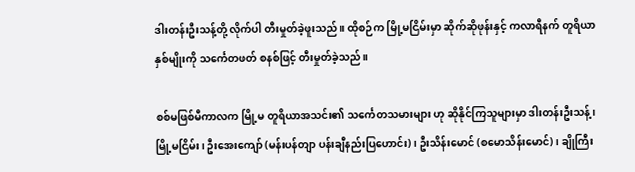ဒါးတန်းဦးသန့်တို့ လိုက်ပါ တီးမှုတ်ခဲ့ဖူးသည်။ ထိုစဉ်က မြို့မငြိမ်းမှာ ဆိုက်ဆိုဖုန်းနှင့် ကလာရီနက် တူရိယာနှစ်မျိုးကို သင်္ကေတဖတ် စနစ်ဖြင့် တီးမှုတ်ခဲ့သည်။

စစ်မဖြစ်မီကာလက မြို့မ တူရိယာအသင်း၏ သင်္ကေတသမားများ ဟု ဆိုနိုင်ကြသူများမှာ ဒါးတန်းဦးသန့်၊ မြို့မငြိမ်း၊ ဦးအေးကျော် (မန်းပန်တျာ ပန်းချီနည်းပြဟောင်း)၊ ဦးသိန်းမောင် (စမောသိန်းမောင်)၊ ချိုကြီး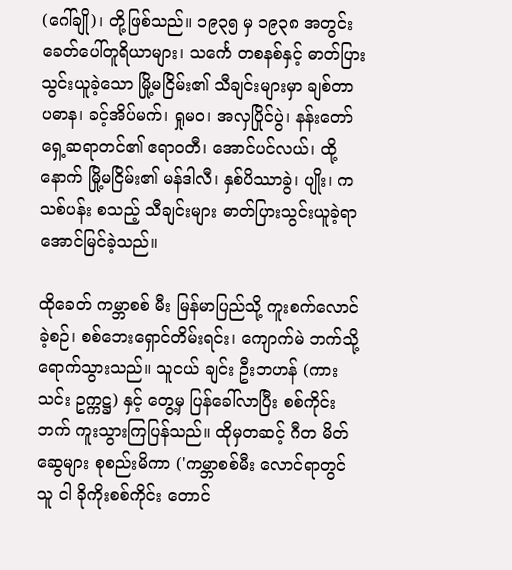(ဂေါ်ချို)၊ တို့ဖြစ်သည်။ ၁၉၃၅ မှ ၁၉၃၈ အတွင်း ခေတ်ပေါ်တူရိယာများ၊ သင်္ကေ တစနစ်နှင့် ဓာတ်ပြားသွင်းယူခဲ့သော မြို့မငြိမ်း၏ သီချင်းများမှာ ချစ်တာ ပဓာန၊ ခင့်အိပ်မက်၊ ရှုမဝ၊ အလှပြိုင်ပွဲ၊ နန်းတော်ရှေ့ဆရာတင်၏ ဧရာဝတီ၊ အောင်ပင်လယ်၊ ထို့နောက် မြို့မငြိမ်း၏ မန်ဒါလီ၊ နှစ်ပိဿာခွဲ၊ ပျိုး၊ ကသစ်ပန်း စသည့် သီချင်းများ ဓာတ်ပြားသွင်းယူခဲ့ရာ အောင်မြင်ခဲ့သည်။

ထိုခေတ် ကမ္ဘာစစ် မီး မြန်မာပြည်သို့ ကူးစက်လောင်ခဲ့စဉ်၊ စစ်ဘေးရှောင်တိမ်းရင်း၊ ကျောက်မဲ ဘက်သို့ ရောက်သွားသည်။ သူငယ် ချင်း ဦးဘဟန် (ကားသင်း ဥက္ကဋ္ဌ) နှင့် တွေ့မှ ပြန်ခေါ်လာပြီး စစ်ကိုင်းဘက် ကူးသွားကြပြန်သည်။ ထိုမှတဆင့် ဂီတ မိတ်ဆွေများ စုစည်းမိကာ ('ကမ္ဘာစစ်မီး လောင်ရာတွင် သူ ငါ ခိုကိုးစစ်ကိုင်း တောင်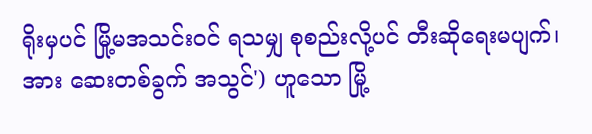ရိုးမှပင် မြို့မအသင်းဝင် ရသမျှ စုစည်းလို့ပင် တီးဆိုရေးမပျက်၊ အား ဆေးတစ်ခွက် အသွင်') ဟူသော မြို့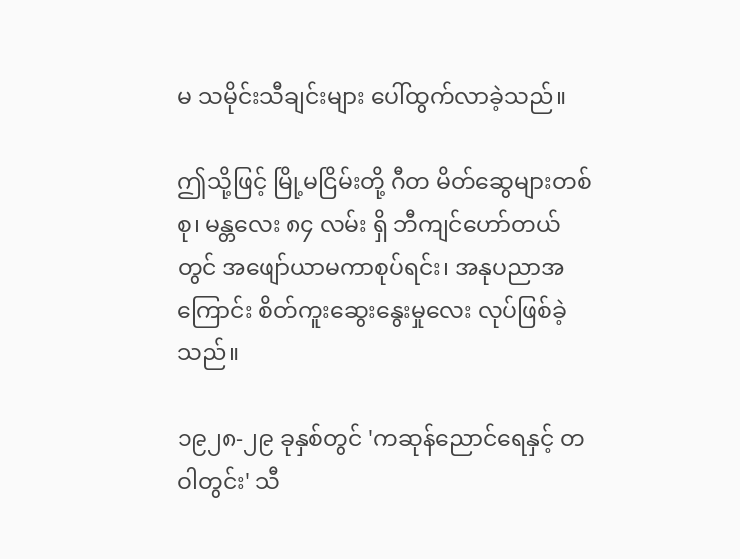မ သမိုင်းသီချင်းများ ပေါ်ထွက်လာခဲ့သည်။

ဤသို့ဖြင့် မြို့မငြိမ်းတို့ ဂီတ မိတ်ဆွေများတစ်စု၊ မန္တလေး ၈၄ လမ်း ရှိ ဘီကျင်ဟော်တယ်တွင် အဖျော်ယာမကာစုပ်ရင်း၊ အနုပညာအကြောင်း စိတ်ကူးဆွေးနွေးမှုလေး လုပ်ဖြစ်ခဲ့သည်။

၁၉၂၈-၂၉ ခုနှစ်တွင် 'ကဆုန်ညောင်ရေနှင့် တဝါတွင်း' သီ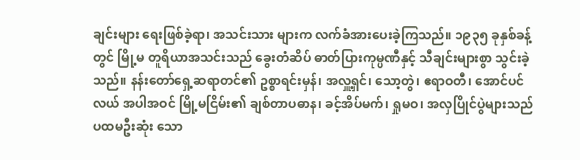ချင်းများ ရေးဖြစ်ခဲ့ရာ၊ အသင်းသား များက လက်ခံအားပေးခဲ့ကြသည်။ ၁၉၃၅ ခုနှစ်ခန့်တွင် မြို့မ တူရိယာအသင်းသည် ခွေးတံဆိပ် ဓာတ်ပြားကုမ္ပဏီနှင့် သီချင်းများစွာ သွင်းခဲ့သည်။ နန်းတော်ရှေ့ဆရာတင်၏ ဥစ္စာရင်းမှန်၊ အလှူ့ရှင်၊ သော့တွဲ၊ ဧရာဝတီ၊ အောင်ပင်လယ် အပါအဝင် မြို့မငြိမ်း၏ ချစ်တာပဓာန၊ ခင့်အိပ်မက်၊ ရှုမဝ၊ အလှပြိုင်ပွဲများသည် ပထမဦးဆုံး သော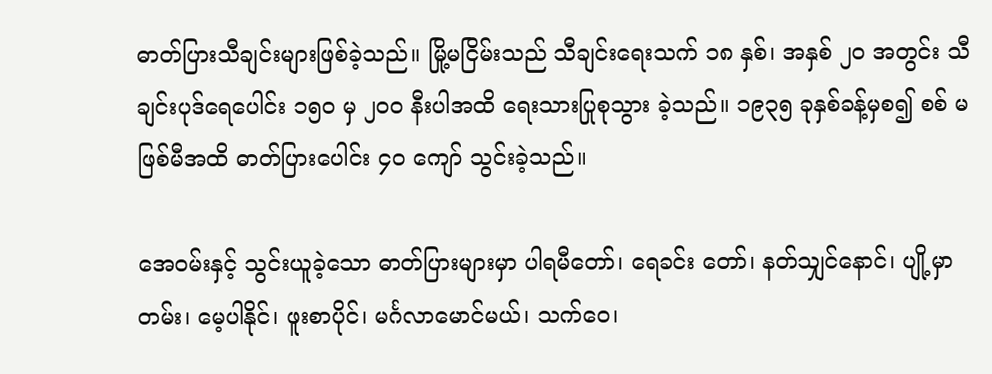ဓာတ်ပြားသီချင်းများဖြစ်ခဲ့သည်။ မြို့မငြိမ်းသည် သီချင်းရေးသက် ၁၈ နှစ်၊ အနှစ် ၂ဝ အတွင်း သီချင်းပုဒ်ရေပေါင်း ၁၅ဝ မှ ၂ဝဝ နီးပါအထိ ရေးသားပြုစုသွား ခဲ့သည်။ ၁၉၃၅ ခုနှစ်ခန့်မှစ၍ စစ် မဖြစ်မီအထိ ဓာတ်ပြားပေါင်း ၄ဝ ကျော် သွင်းခဲ့သည်။

အေဝမ်းနှင့် သွင်းယူခဲ့သော ဓာတ်ပြားများမှာ ပါရမီတော်၊ ရေခင်း တော်၊ နတ်သျှင်နောင်၊ ပျို့မှာတမ်း၊ မေ့ပါနိုင်၊ ဖူးစာပိုင်၊ မင်္ဂလာမောင်မယ်၊ သက်ဝေ၊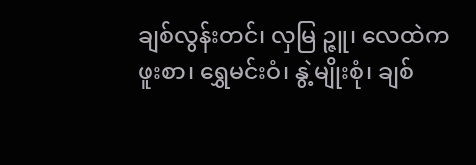ချစ်လွန်းတင်၊ လှမြ ဉ္ဇူ၊ လေထဲက ဖူးစာ၊ ရွှေမင်းဝံ၊ နွဲ့မျိုးစုံ၊ ချစ်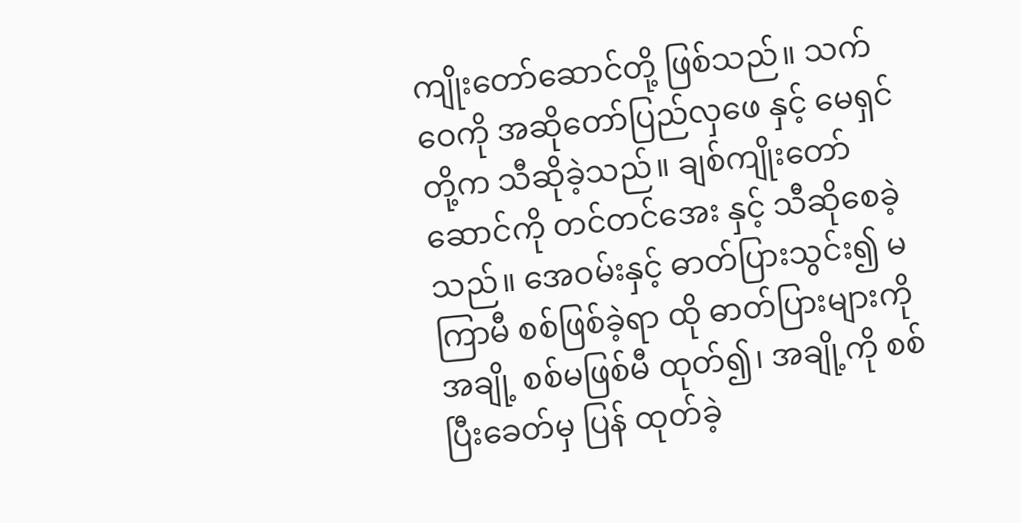ကျိုးတော်ဆောင်တို့ ဖြစ်သည်။ သက်ဝေကို အဆိုတော်ပြည်လှဖေ နှင့် မေရှင်တို့က သီဆိုခဲ့သည်။ ချစ်ကျိုးတော်ဆောင်ကို တင်တင်အေး နှင့် သီဆိုစေခဲ့သည်။ အေဝမ်းနှင့် ဓာတ်ပြားသွင်း၍ မကြာမီ စစ်ဖြစ်ခဲ့ရာ ထို ဓာတ်ပြားများကို အချို့ စစ်မဖြစ်မီ ထုတ်၍၊ အချို့ကို စစ်ပြီးခေတ်မှ ပြန် ထုတ်ခဲ့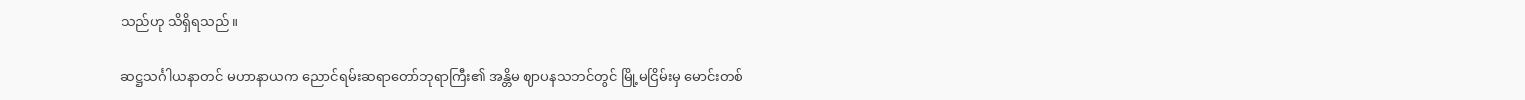သည်ဟု သိရှိရသည်။

ဆဋ္ဌသင်္ဂါယနာတင် မဟာနာယက ညောင်ရမ်းဆရာတော်ဘုရာကြီး၏ အန္တိမ ဈာပနသဘင်တွင် မြို့မငြိမ်းမှ မောင်းတစ်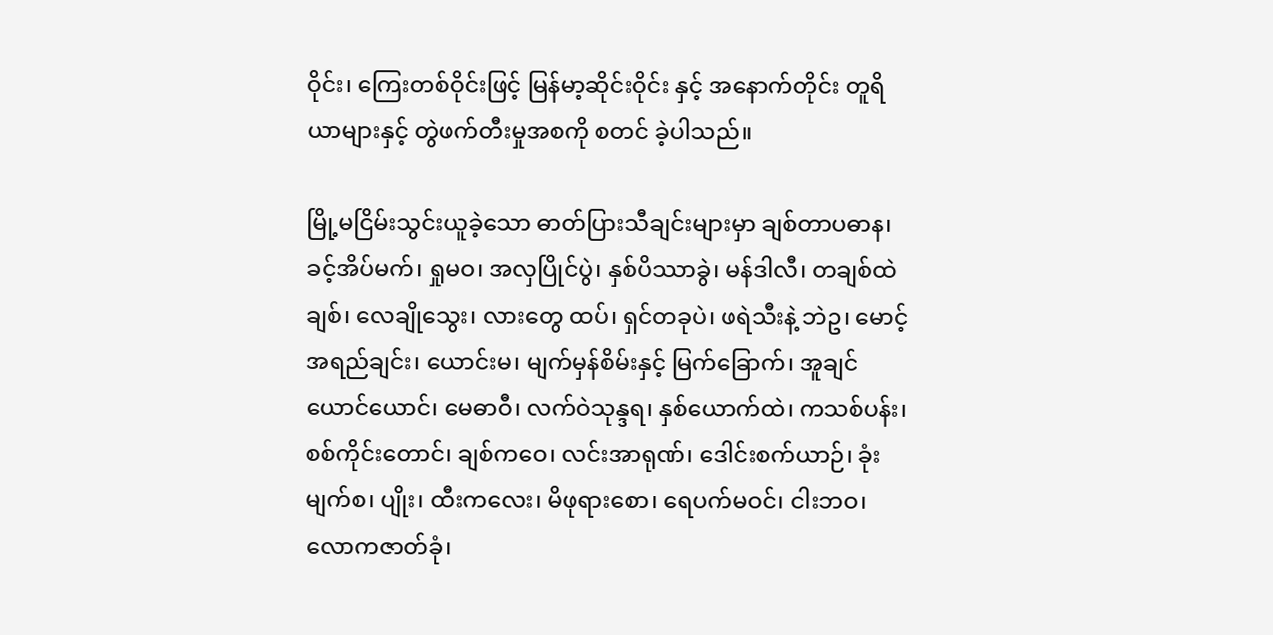ဝိုင်း၊ ကြေးတစ်ဝိုင်းဖြင့် မြန်မာ့ဆိုင်းဝိုင်း နှင့် အနောက်တိုင်း တူရိယာများနှင့် တွဲဖက်တီးမှုအစကို စတင် ခဲ့ပါသည်။

မြို့မငြိမ်းသွင်းယူခဲ့သော ဓာတ်ပြားသီချင်းများမှာ ချစ်တာပဓာန၊ ခင့်အိပ်မက်၊ ရှုမဝ၊ အလှပြိုင်ပွဲ၊ နှစ်ပိဿာခွဲ၊ မန်ဒါလီ၊ တချစ်ထဲချစ်၊ လေချိုသွေး၊ လားတွေ ထပ်၊ ရှင်တခုပဲ၊ ဖရဲသီးနဲ့ ဘဲဥ၊ မောင့် အရည်ချင်း၊ ယောင်းမ၊ မျက်မှန်စိမ်းနှင့် မြက်ခြောက်၊ အူချင်ယောင်ယောင်၊ မေဓာဝီ၊ လက်ဝဲသုန္ဒရ၊ နှစ်ယောက်ထဲ၊ ကသစ်ပန်း၊ စစ်ကိုင်းတောင်၊ ချစ်ကဝေ၊ လင်းအာရုဏ်၊ ဒေါင်းစက်ယာဉ်၊ ခုံးမျက်စ၊ ပျိုး၊ ထီးကလေး၊ မိဖုရားစော၊ ရေပက်မဝင်၊ ငါးဘဝ၊ လောကဇာတ်ခုံ၊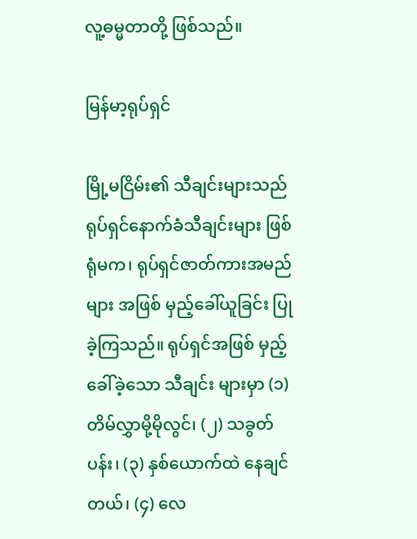လူ့ဓမ္မတာတို့ ဖြစ်သည်။

မြန်မာ့ရုပ်ရှင်

မြို့မငြိမ်း၏ သီချင်းများသည် ရုပ်ရှင်နောက်ခံသီချင်းများ ဖြစ်ရုံမက၊ ရုပ်ရှင်ဇာတ်ကားအမည်များ အဖြစ် မှည့်ခေါ်ယူခြင်း ပြုခဲ့ကြသည်။ ရုပ်ရှင်အဖြစ် မှည့်ခေါ်ခဲ့သော သီချင်း များမှာ (၁) တိမ်လွှာမို့မိုလွင်၊ (၂) သခွတ်ပန်း၊ (၃) နှစ်ယောက်ထဲ နေချင်တယ်၊ (၄) လေ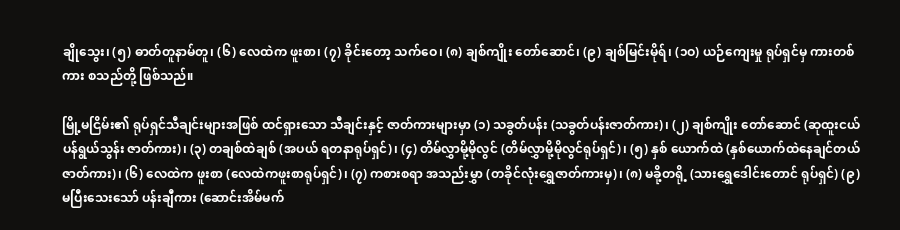ချိုသွေး၊ (၅) ဓာတ်တူနာမ်တူ၊ (၆) လေထဲက ဖူးစာ၊ (၇) ခိုင်းတော့ သက်ဝေ၊ (၈) ချစ်ကျိုး တော်ဆောင်၊ (၉) ချစ်မြင်းမိုရ်၊ (၁ဝ) ယဉ်ကျေးမှု ရုပ်ရှင်မှ ကားတစ်ကား စသည်တို့ ဖြစ်သည်။

မြို့မငြိမ်း၏ ရုပ်ရှင်သီချင်းများအဖြစ် ထင်ရှားသော သီချင်းနှင့် ဇာတ်ကားများမှာ (၁) သခွတ်ပန်း (သခွတ်ပန်းဇာတ်ကား)၊ (၂) ချစ်ကျိုး တော်ဆောင် (ဆုထူးငယ်ပန်ရွယ်သွန်း ဇာတ်ကား)၊ (၃) တချစ်ထဲချစ် (အပယ် ရတနာရုပ်ရှင်)၊ (၄) တိမ်လွှာမို့မိုလွင် (တိမ်လွှာမို့မိုလွင်ရုပ်ရှင်)၊ (၅) နှစ် ယောက်ထဲ (နှစ်ယောက်ထဲနေချင်တယ် ဇာတ်ကား)၊ (၆) လေထဲက ဖူးစာ (လေထဲကဖူးစာရုပ်ရှင်)၊ (၇) ကစားစရာ အသည်းမွှာ (တခိုင်လုံးရွှေဇာတ်ကားမှ)၊ (၈) မခို့တရို့ (သားရွှေဒေါင်းတောင် ရုပ်ရှင်) (၉) မပြီးသေးသော် ပန်းချီကား (ဆောင်းအိမ်မက်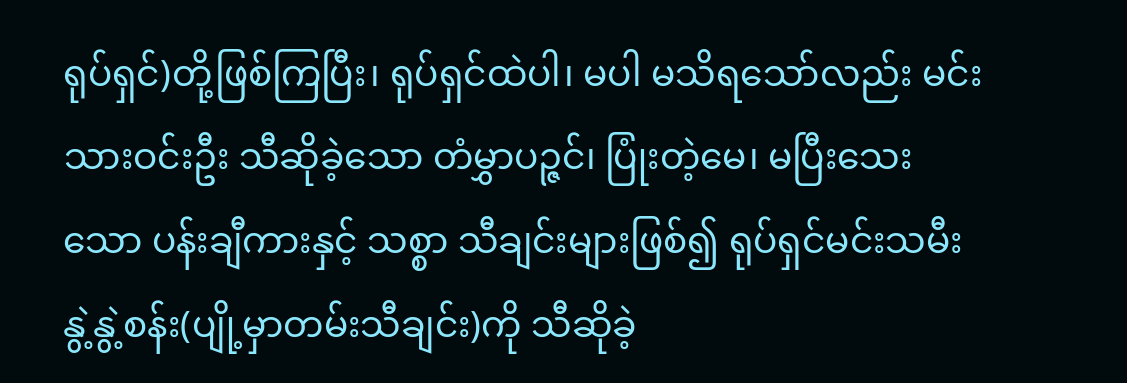ရုပ်ရှင်)တို့ဖြစ်ကြပြီး၊ ရုပ်ရှင်ထဲပါ၊ မပါ မသိရသော်လည်း မင်းသားဝင်းဦး သီဆိုခဲ့သော တံမွှာပဉ္ဇင်၊ ပြုံးတဲ့မေ၊ မပြီးသေးသော ပန်းချီကားနှင့် သစ္စာ သီချင်းများဖြစ်၍ ရုပ်ရှင်မင်းသမီး နွဲ့နွဲ့စန်း(ပျို့မှာတမ်းသီချင်း)ကို သီဆိုခဲ့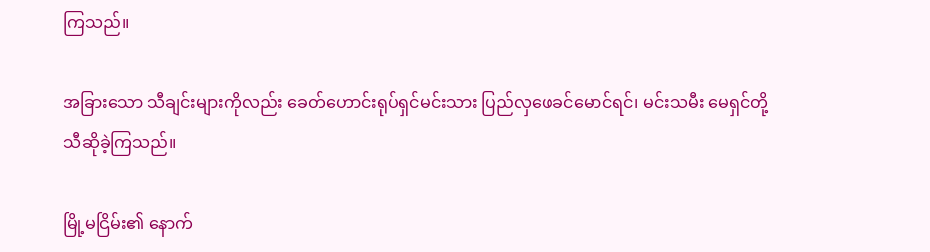ကြသည်။

အခြားသော သီချင်းများကိုလည်း ခေတ်ဟောင်းရုပ်ရှင်မင်းသား ပြည်လှဖေခင်မောင်ရင်၊ မင်းသမီး မေရှင်တို့ သီဆိုခဲ့ကြသည်။

မြို့မငြိမ်း၏ နောက်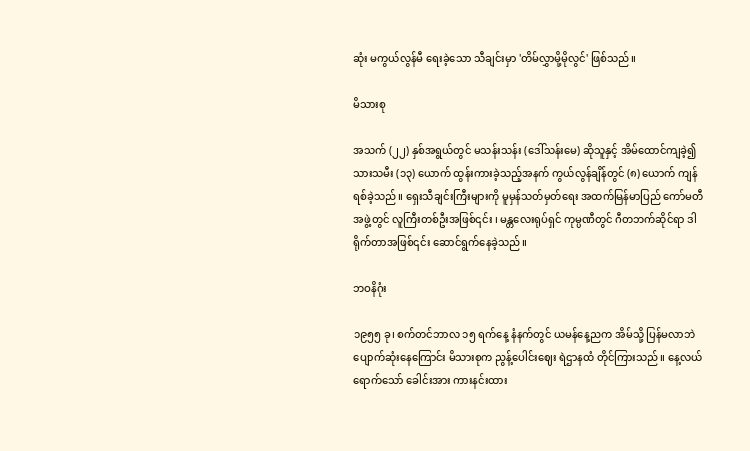ဆုံး မကွယ်လွန်မီ ရေးခဲ့သော သီချင်းမှာ 'တိမ်လွှာမို့မိုလွင်' ဖြစ်သည်။

မိသားစု

အသက် (၂၂) နှစ်အရွယ်တွင် မသန်းသန်း (ဒေါ်သန်းမေ) ဆိုသူနှင့် အိမ်ထောင်ကျခဲ့၍ သားသမီး (၁၃) ယောက် ထွန်းကားခဲ့သည့်အနက် ကွယ်လွန်ချိန်တွင် (၈) ယောက် ကျန်ရစ်ခဲ့သည်။ ရှေးသီချင်းကြီးများကို မူမှန်သတ်မှတ်ရေး အထက်မြန်မာပြည် ကော်မတီ အဖွဲ့တွင် လူကြီးတစ်ဦးအဖြစ်၎င်း ၊ မန္တလေးရုပ်ရှင် ကုမ္ပဏီတွင် ဂီတဘက်ဆိုင်ရာ ဒါရိုက်တာအဖြစ်၎င်း ဆောင်ရွက်နေခဲ့သည်။

ဘဝနိဂုံး

၁၉၅၅ ခု၊ စက်တင်ဘာလ ၁၅ ရက်နေ့ နံနက်တွင် ယမန်နေ့ညက အိမ်သို့ ပြန်မလာဘဲ ပျောက်ဆုံးနေကြောင်း မိသားစုက ညွန့်ပေါင်းဈေး ရဲဌာနထံ တိုင်ကြားသည်။ နေ့လယ်ရောက်သော် ခေါင်းအား ကားနင်းထား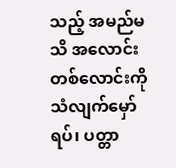သည့် အမည်မသိ အလောင်းတစ်လောင်းကို သံလျက်မှော်ရပ်၊ ပတ္တာ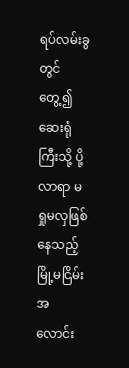ရပ်လမ်းခွတွင် တွေ့၍ ဆေးရုံကြီးသို့ ပို့လာရာ မရှုမလှဖြစ်နေသည့် မြို့မငြိမ်းအလောင်း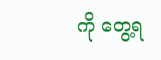ကို တွေ့ရ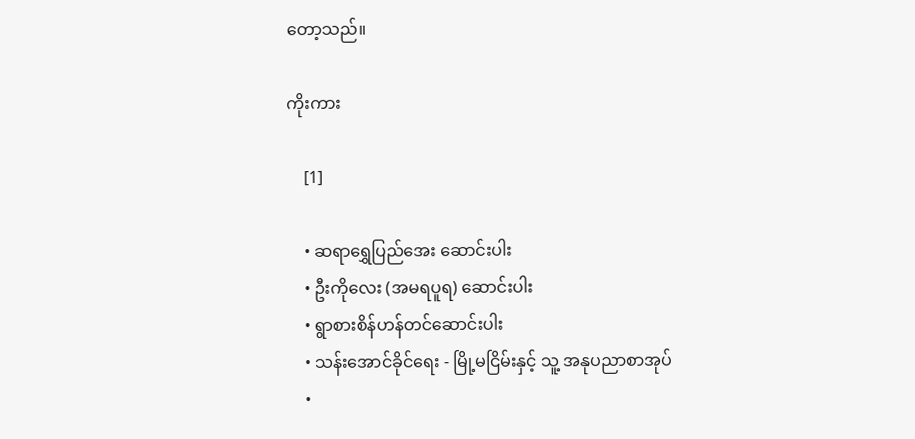တော့သည်။

ကိုးကား

    [1]

    • ဆရာရွှေပြည်အေး ဆောင်းပါး
    • ဦးကိုလေး (အမရပူရ) ဆောင်းပါး
    • ရွာစားစိန်ဟန်တင်ဆောင်းပါး
    • သန်းအောင်ခိုင်ရေး - မြို့မငြိမ်းနှင့် သူ့ အနုပညာစာအုပ်
    •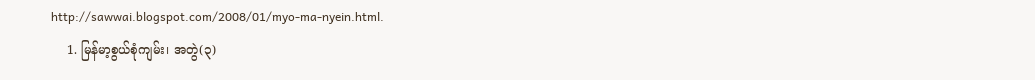http://sawwai.blogspot.com/2008/01/myo-ma-nyein.html.
    1. မြန်မာ့စွယ်စုံကျမ်း၊ အတွဲ(၃)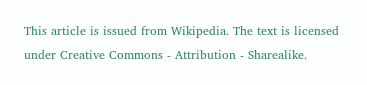This article is issued from Wikipedia. The text is licensed under Creative Commons - Attribution - Sharealike.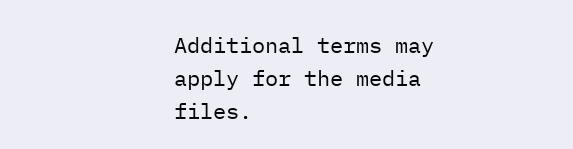Additional terms may apply for the media files.